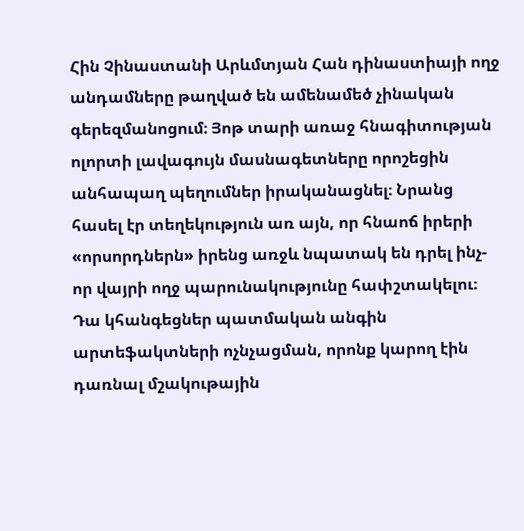Հին Չինաստանի Արևմտյան Հան դինաստիայի ողջ անդամները թաղված են ամենամեծ չինական գերեզմանոցում։ Յոթ տարի առաջ հնագիտության ոլորտի լավագույն մասնագետները որոշեցին անհապաղ պեղումներ իրականացնել։ Նրանց հասել էր տեղեկություն առ այն, որ հնաոճ իրերի «որսորդներն» իրենց առջև նպատակ են դրել ինչ-որ վայրի ողջ պարունակությունը հափշտակելու։ Դա կհանգեցներ պատմական անգին արտեֆակտների ոչնչացման, որոնք կարող էին դառնալ մշակութային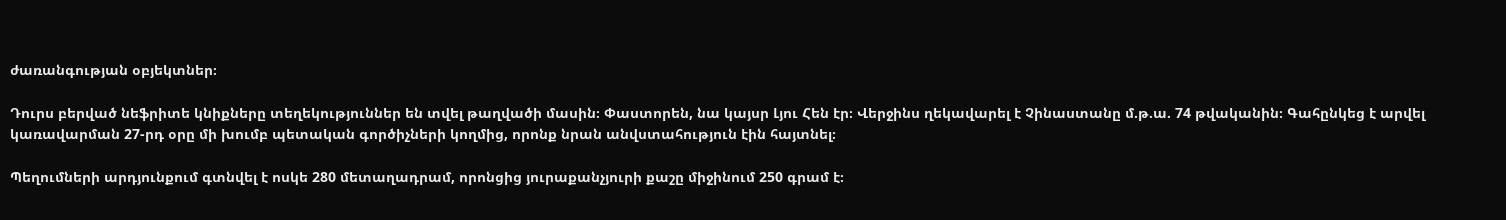ժառանգության օբյեկտներ։

Դուրս բերված նեֆրիտե կնիքները տեղեկություններ են տվել թաղվածի մասին։ Փաստորեն, նա կայսր Լյու Հեն էր։ Վերջինս ղեկավարել է Չինաստանը մ.թ.ա. 74 թվականին։ Գահընկեց է արվել կառավարման 27-րդ օրը մի խումբ պետական գործիչների կողմից, որոնք նրան անվստահություն էին հայտնել։

Պեղումների արդյունքում գտնվել է ոսկե 280 մետաղադրամ, որոնցից յուրաքանչյուրի քաշը միջինում 250 գրամ է։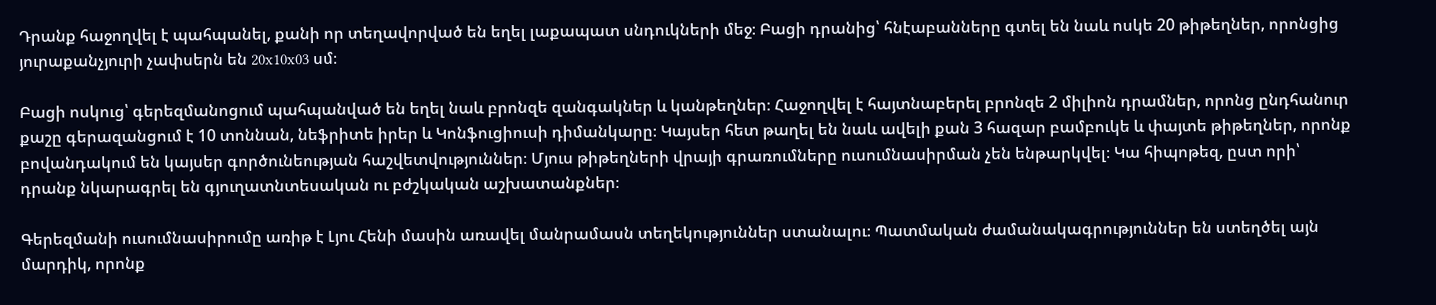Դրանք հաջողվել է պահպանել, քանի որ տեղավորված են եղել լաքապատ սնդուկների մեջ։ Բացի դրանից՝ հնէաբանները գտել են նաև ոսկե 20 թիթեղներ, որոնցից յուրաքանչյուրի չափսերն են 20x10x03 սմ։

Բացի ոսկուց՝ գերեզմանոցում պահպանված են եղել նաև բրոնզե զանգակներ և կանթեղներ։ Հաջողվել է հայտնաբերել բրոնզե 2 միլիոն դրամներ, որոնց ընդհանուր քաշը գերազանցում է 10 տոննան, նեֆրիտե իրեր և Կոնֆուցիուսի դիմանկարը։ Կայսեր հետ թաղել են նաև ավելի քան 3 հազար բամբուկե և փայտե թիթեղներ, որոնք բովանդակում են կայսեր գործունեության հաշվետվություններ։ Մյուս թիթեղների վրայի գրառումները ուսումնասիրման չեն ենթարկվել։ Կա հիպոթեզ, ըստ որի՝ դրանք նկարագրել են գյուղատնտեսական ու բժշկական աշխատանքներ։

Գերեզմանի ուսումնասիրումը առիթ է Լյու Հենի մասին առավել մանրամասն տեղեկություններ ստանալու։ Պատմական ժամանակագրություններ են ստեղծել այն մարդիկ, որոնք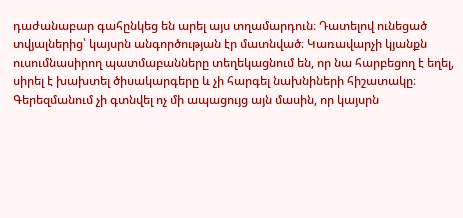դաժանաբար գահընկեց են արել այս տղամարդուն։ Դատելով ունեցած տվյալներից՝ կայսրն անգործության էր մատնված։ Կառավարչի կյանքն ուսումնասիրող պատմաբանները տեղեկացնում են, որ նա հարբեցող է եղել, սիրել է խախտել ծիսակարգերը և չի հարգել նախնիների հիշատակը։ Գերեզմանում չի գտնվել ոչ մի ապացույց այն մասին, որ կայսրն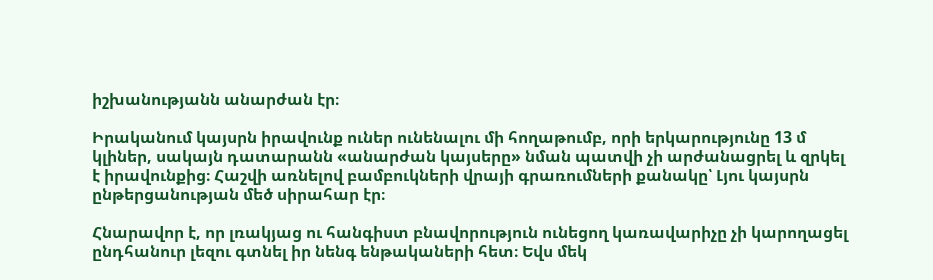իշխանությանն անարժան էր։

Իրականում կայսրն իրավունք ուներ ունենալու մի հողաթումբ, որի երկարությունը 13 մ կլիներ, սակայն դատարանն «անարժան կայսերը» նման պատվի չի արժանացրել և զրկել է իրավունքից։ Հաշվի առնելով բամբուկների վրայի գրառումների քանակը՝ Լյու կայսրն ընթերցանության մեծ սիրահար էր։

Հնարավոր է, որ լռակյաց ու հանգիստ բնավորություն ունեցող կառավարիչը չի կարողացել ընդհանուր լեզու գտնել իր նենգ ենթակաների հետ։ Եվս մեկ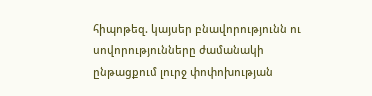հիպոթեզ. կայսեր բնավորությունն ու սովորությունները ժամանակի ընթացքում լուրջ փոփոխության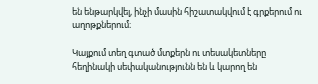են ենթարկվել, ինչի մասին հիշատակվում է գրքերում ու աղոթքներում։

Կայքում տեղ գտած մտքերն ու տեսակետները հեղինակի սեփականությունն են և կարող են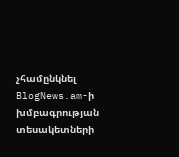չհամընկնել BlogNews.am-ի խմբագրության տեսակետների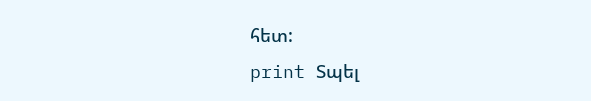հետ:
print Տպել